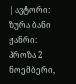| ავტორი: ზურა ბანი ჟანრი: პროზა 2 ნოემბერი,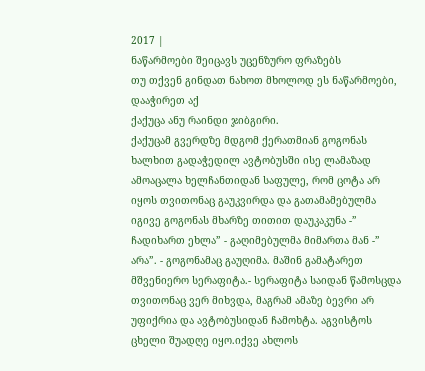2017 |
ნაწარმოები შეიცავს უცენზურო ფრაზებს
თუ თქვენ გინდათ ნახოთ მხოლოდ ეს ნაწარმოები, დააჭირეთ აქ
ქაქუცა ანუ რაინდი ჯიბგირი.
ქაქუცამ გვერდზე მდგომ ქერათმიან გოგონას ხალხით გადაჭედილ ავტობუსში ისე ლამაზად ამოაცალა ხელჩანთიდან საფულე, რომ ცოტა არ იყოს თვითონაც გაუკვირდა და გათამამებულმა იგივე გოგონას მხარზე თითით დაუკაკუნა -” ჩადიხართ ეხლა” - გაღიმებულმა მიმართა მან -” არა”. - გოგონამაც გაუღიმა. მაშინ გამატარეთ მშვენიერო სერაფიტა.- სერაფიტა საიდან წამოსცდა თვითონაც ვერ მიხვდა, მაგრამ ამაზე ბევრი არ უფიქრია და ავტობუსიდან ჩამოხტა. აგვისტოს ცხელი შუადღე იყო.იქვე ახლოს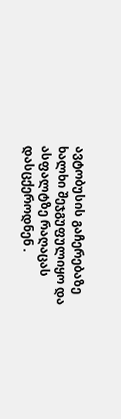ავტობუსის გაჩერებაზე ხალხი შეჯგუფულიყო და ასფალტზე რაღაცას დასცქეროდნენ .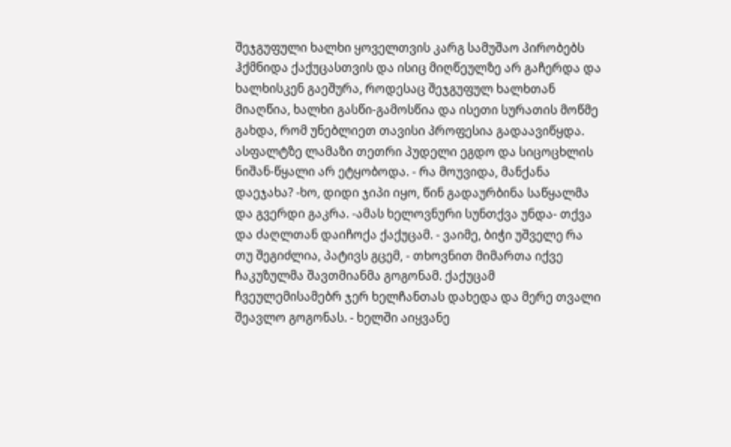შეჯგუფული ხალხი ყოველთვის კარგ სამუშაო პირობებს ჰქმნიდა ქაქუცასთვის და ისიც მიღწეულზე არ გაჩერდა და ხალხისკენ გაეშურა, როდესაც შეჯგუფულ ხალხთან მიაღწია, ხალხი გასწი-გამოსწია და ისეთი სურათის მოწმე გახდა, რომ უნებლიეთ თავისი პროფესია გადაავიწყდა. ასფალტზე ლამაზი თეთრი პუდელი ეგდო და სიცოცხლის ნიშან-წყალი არ ეტყობოდა. - რა მოუვიდა, მანქანა დაეჯახა? -ხო, დიდი ჯიპი იყო, წინ გადაურბინა საწყალმა და გვერდი გაკრა. -ამას ხელოვნური სუნთქვა უნდა- თქვა და ძაღლთან დაიჩოქა ქაქუცამ. - ვაიმე, ბიჭი უშველე რა თუ შეგიძლია, პატივს გცემ, - თხოვნით მიმართა იქვე ჩაკუზულმა შავთმიანმა გოგონამ. ქაქუცამ ჩვეულემისამებრ ჯერ ხელჩანთას დახედა და მერე თვალი შეავლო გოგონას. - ხელში აიყვანე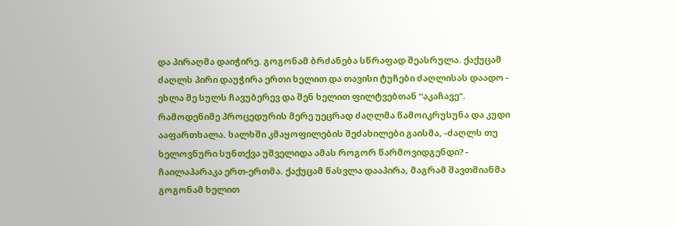და პირაღმა დაიჭირე. გოგონამ ბრძანება სწრაფად შეასრულა. ქაქუცამ ძაღლს პირი დაუჭირა ერთი ხელით და თავისი ტუჩები ძაღლისას დაადო - ეხლა მე სულს ჩავუბერევ და შენ ხელით ფილტვებთან “აკაჩავე”. რამოდენიმე პროცედურის მერე უეცრად ძაღლმა წამოიკრუსუნა და კუდი ააფართხალა. ხალხში კმაყოფილების შეძახილები გაისმა, -ძაღლს თუ ხელოვნური სუნთქვა უშველიდა ამას როგორ წარმოვიდგენდი? - ჩაილაპარაკა ერთ-ერთმა. ქაქუცამ წასვლა დააპირა, მაგრამ შავთმიანმა გოგონამ ხელით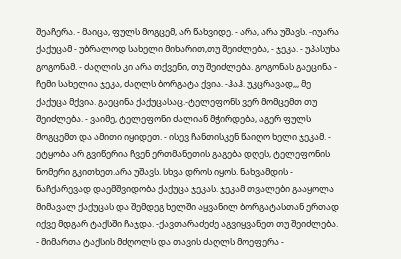შეაჩერა. - მაიცა, ფულს მოგცემ, არ წახვიდე. - არა, არა უშავს. -იუარა ქაქუცამ - უბრალოდ სახელი მიხარით,თუ შეიძლება, - ჯეკა. - უპასუხა გოგონამ. - ძაღლის კი არა თქვენი, თუ შეიძლება. გოგონას გაეცინა - ჩემი სახელია ჯეკა, ძაღლს ბორგატა ქვია. -ჰაჰ. უკცრავად,,, მე ქაქუცა მქვია. გაეცინა ქაქუცასაც.-ტელეფონს ვერ მომცემთ თუ შეიძლება. - ვაიმე, ტელეფონი ძალიან მჭირდება, აგერ ფულს მოგცემთ და ამითი იყიდეთ. - ისევ ჩანთისკენ წაიღო ხელი ჯეკამ. - ეტყობა არ გვიწერია ჩვენ ერთმანეთის გაგება დღეს, ტელეფონის ნომერი გკითხეთ.არა უშავს. სხვა დროს იყოს. ნახვამდის - ნაჩქარევად დაემშვიდობა ქაქუცა ჯეკას. ჯეკამ თვალები გააყოლა მიმავალ ქაქუცას და შემდეგ ხელში აყვანილ ბორგატასთან ერთად იქვე მდგარ ტაქსში ჩაჯდა. -ქავთარაძეძე აგვიყვანეთ თუ შეიძლება. - მიმართა ტაქსის მძღოლს და თავის ძაღლს მოეფერა -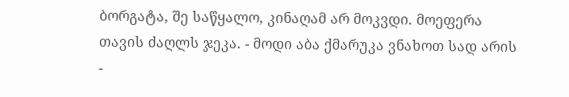ბორგატა, შე საწყალო, კინაღამ არ მოკვდი. მოეფერა თავის ძაღლს ჯეკა. - მოდი აბა ქმარუკა ვნახოთ სად არის -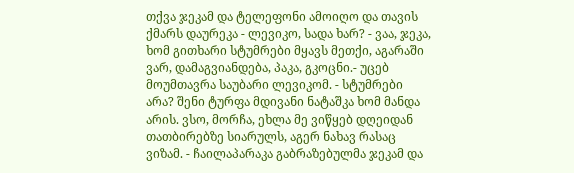თქვა ჯეკამ და ტელეფონი ამოიღო და თავის ქმარს დაურეკა - ლევიკო, სადა ხარ? - ვაა, ჯეკა, ხომ გითხარი სტუმრები მყავს მეთქი, აგარაში ვარ, დამაგვიანდება, პაკა, გკოცნი.- უცებ მოუმთავრა საუბარი ლევიკომ. - სტუმრები არა? შენი ტურფა მდივანი ნატაშკა ხომ მანდა არის. ვსო, მორჩა, ეხლა მე ვიწყებ დღეიდან თათბირებზე სიარულს, აგერ ნახავ რასაც ვიზამ. - ჩაილაპარაკა გაბრაზებულმა ჯეკამ და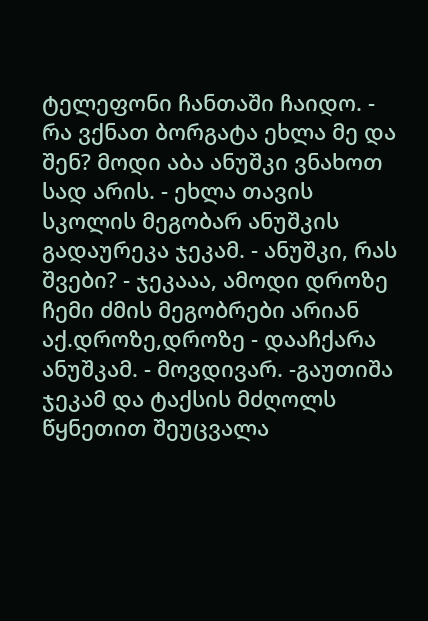ტელეფონი ჩანთაში ჩაიდო. - რა ვქნათ ბორგატა ეხლა მე და შენ? მოდი აბა ანუშკი ვნახოთ სად არის. - ეხლა თავის სკოლის მეგობარ ანუშკის გადაურეკა ჯეკამ. - ანუშკი, რას შვები? - ჯეკააა, ამოდი დროზე ჩემი ძმის მეგობრები არიან აქ.დროზე,დროზე - დააჩქარა ანუშკამ. - მოვდივარ. -გაუთიშა ჯეკამ და ტაქსის მძღოლს წყნეთით შეუცვალა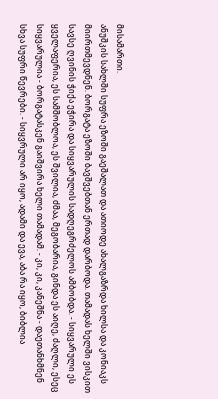მისამართი.
ანუშკის სახლში სუფრა ეზოში გაეშალათ და ათიოდე ახალგაზრდა ხილსა და კონიაკს მიირთმევდნენ. ბორგატა ეზოში ბავშვებთან ერთად დარბოდა. თამადას ხელში ვისკით სავსე ღვინის ჭიქა ეჭირა და სიყვარულის სადღეგრძელოს ამბობდა. - სიყვარული ეს ყველაფერია, ეს სამშობლოა, ეს შვილია, ძმაა, მეგობარია, გინდა ეს აიღე, ძაღლი, ესეც სიყვარულია - ბორგატასკენ გაიშვირა ხელი თამადამ. - კი, კი, კანეშნა - დაეთანხმნენ სხვა სუფრი წევრები. - სიყვრული არ იყო, ადამი და ევა, აბა რა იყო, ბიბლია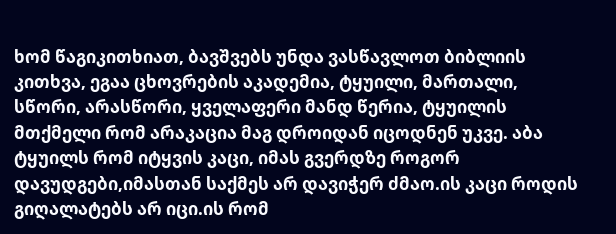ხომ წაგიკითხიათ, ბავშვებს უნდა ვასწავლოთ ბიბლიის კითხვა, ეგაა ცხოვრების აკადემია, ტყუილი, მართალი, სწორი, არასწორი, ყველაფერი მანდ წერია, ტყუილის მთქმელი რომ არაკაცია მაგ დროიდან იცოდნენ უკვე. აბა ტყუილს რომ იტყვის კაცი, იმას გვერდზე როგორ დავუდგები,იმასთან საქმეს არ დავიჭერ ძმაო.ის კაცი როდის გიღალატებს არ იცი.ის რომ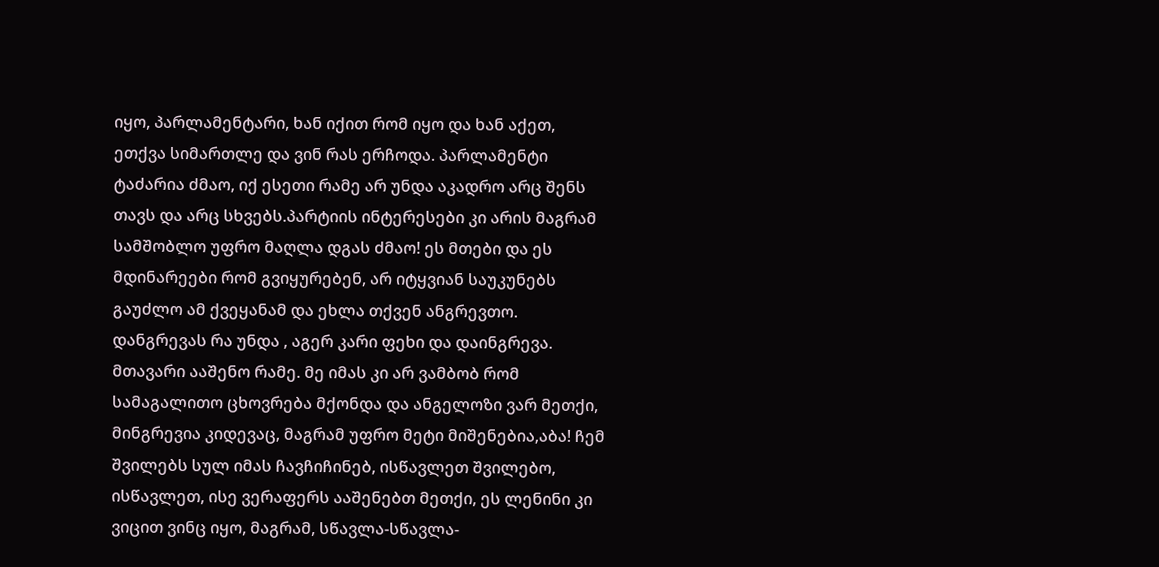იყო, პარლამენტარი, ხან იქით რომ იყო და ხან აქეთ, ეთქვა სიმართლე და ვინ რას ერჩოდა. პარლამენტი ტაძარია ძმაო, იქ ესეთი რამე არ უნდა აკადრო არც შენს თავს და არც სხვებს.პარტიის ინტერესები კი არის მაგრამ სამშობლო უფრო მაღლა დგას ძმაო! ეს მთები და ეს მდინარეები რომ გვიყურებენ, არ იტყვიან საუკუნებს გაუძლო ამ ქვეყანამ და ეხლა თქვენ ანგრევთო. დანგრევას რა უნდა , აგერ კარი ფეხი და დაინგრევა. მთავარი ააშენო რამე. მე იმას კი არ ვამბობ რომ სამაგალითო ცხოვრება მქონდა და ანგელოზი ვარ მეთქი, მინგრევია კიდევაც, მაგრამ უფრო მეტი მიშენებია,აბა! ჩემ შვილებს სულ იმას ჩავჩიჩინებ, ისწავლეთ შვილებო, ისწავლეთ, ისე ვერაფერს ააშენებთ მეთქი, ეს ლენინი კი ვიცით ვინც იყო, მაგრამ, სწავლა-სწავლა-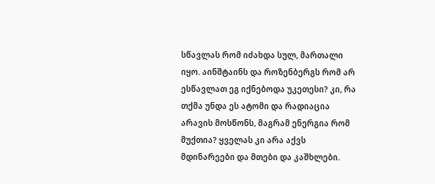სწავლას რომ იძახდა სულ, მართალი იყო. აინშტაინს და როზენბერგს რომ არ ესწავლათ ეგ იქნებოდა უკეთესი? კი, რა თქმა უნდა ეს ატომი და რადიაცია არავის მოსწონს, მაგრამ ენერგია რომ მუქთია? ყველას კი არა აქვს მდინარეები და მთები და კაშხლები.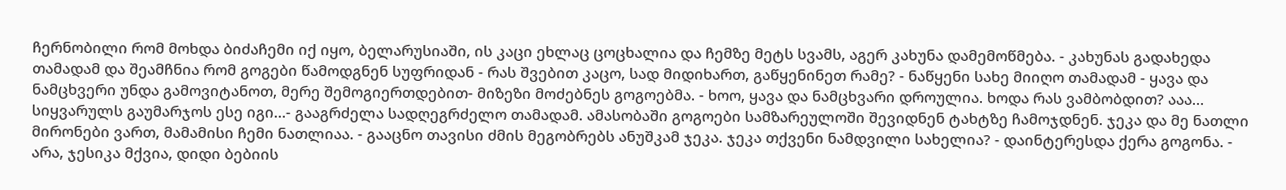ჩერნობილი რომ მოხდა ბიძაჩემი იქ იყო, ბელარუსიაში, ის კაცი ეხლაც ცოცხალია და ჩემზე მეტს სვამს, აგერ კახუნა დამემოწმება. - კახუნას გადახედა თამადამ და შეამჩნია რომ გოგები წამოდგნენ სუფრიდან - რას შვებით კაცო, სად მიდიხართ, გაწყენინეთ რამე? - ნაწყენი სახე მიიღო თამადამ - ყავა და ნამცხვერი უნდა გამოვიტანოთ, მერე შემოგიერთდებით- მიზეზი მოძებნეს გოგოებმა. - ხოო, ყავა და ნამცხვარი დროულია. ხოდა რას ვამბობდით? ააა… სიყვარულს გაუმარჯოს ესე იგი…- გააგრძელა სადღეგრძელო თამადამ. ამასობაში გოგოები სამზარეულოში შევიდნენ ტახტზე ჩამოჯდნენ. ჯეკა და მე ნათლი მირონები ვართ, მამამისი ჩემი ნათლიაა. - გააცნო თავისი ძმის მეგობრებს ანუშკამ ჯეკა. ჯეკა თქვენი ნამდვილი სახელია? - დაინტერესდა ქერა გოგონა. - არა, ჯესიკა მქვია, დიდი ბებიის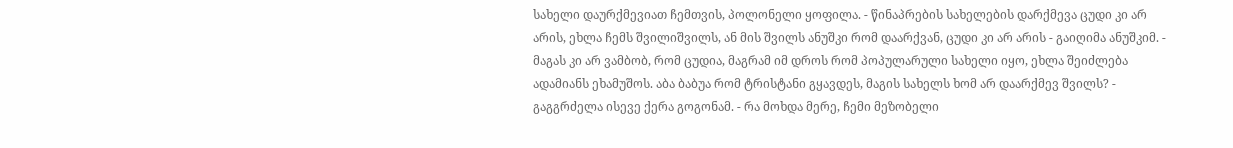სახელი დაურქმევიათ ჩემთვის, პოლონელი ყოფილა. - წინაპრების სახელების დარქმევა ცუდი კი არ არის, ეხლა ჩემს შვილიშვილს, ან მის შვილს ანუშკი რომ დაარქვან, ცუდი კი არ არის - გაიღიმა ანუშკიმ. - მაგას კი არ ვამბობ, რომ ცუდია, მაგრამ იმ დროს რომ პოპულარული სახელი იყო, ეხლა შეიძლება ადამიანს ეხამუშოს. აბა ბაბუა რომ ტრისტანი გყავდეს, მაგის სახელს ხომ არ დაარქმევ შვილს? - გაგგრძელა ისევე ქერა გოგონამ. - რა მოხდა მერე, ჩემი მეზობელი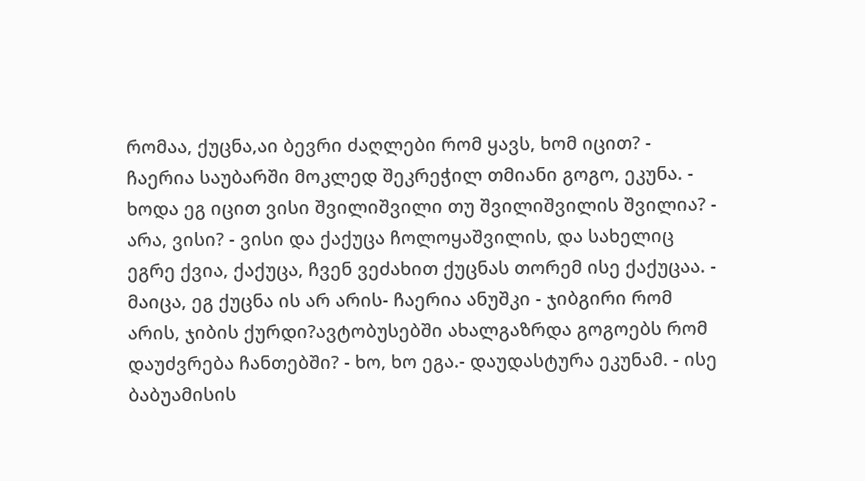რომაა, ქუცნა,აი ბევრი ძაღლები რომ ყავს, ხომ იცით? - ჩაერია საუბარში მოკლედ შეკრეჭილ თმიანი გოგო, ეკუნა. - ხოდა ეგ იცით ვისი შვილიშვილი თუ შვილიშვილის შვილია? - არა, ვისი? - ვისი და ქაქუცა ჩოლოყაშვილის, და სახელიც ეგრე ქვია, ქაქუცა, ჩვენ ვეძახით ქუცნას თორემ ისე ქაქუცაა. - მაიცა, ეგ ქუცნა ის არ არის- ჩაერია ანუშკი - ჯიბგირი რომ არის, ჯიბის ქურდი?ავტობუსებში ახალგაზრდა გოგოებს რომ დაუძვრება ჩანთებში? - ხო, ხო ეგა.- დაუდასტურა ეკუნამ. - ისე ბაბუამისის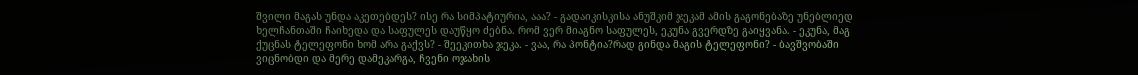შვილი მაგას უნდა აკეთებდეს? ისე რა სიმპატიურია, ააა? - გადაიკისკისა ანუშკიმ ჯეკამ ამის გაგონებაზე უნებლიედ ხელჩანთაში ჩაიხედა და საფულეს დაუწყო ძებნა. რომ ვერ მიაგნო საფულეს, ეკუნა გვერდზე გაიყვანა. - ეკუნა, მაგ ქუცნას ტელეფონი ხომ არა გაქვს? - შეეკითხა ჯეკა. - ვაა, რა პონტია?რად გინდა მაგის ტელეფონი? - ბავშვობაში ვიცნობდი და მერე დამეკარგა, ჩვენი ოჯახის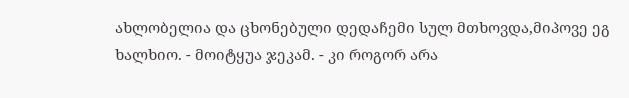ახლობელია და ცხონებული დედაჩემი სულ მთხოვდა,მიპოვე ეგ ხალხიო. - მოიტყუა ჯეკამ. - კი როგორ არა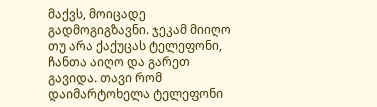მაქვს, მოიცადე გადმოგიგზავნი. ჯეკამ მიიღო თუ არა ქაქუცას ტელეფონი, ჩანთა აიღო და გარეთ გავიდა. თავი რომ დაიმარტოხელა ტელეფონი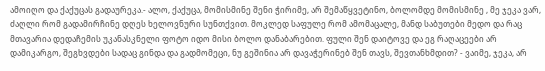ამოიღო და ქაქუცას გადაურეკა.- ალო, ქაქუცა, მომისმინე შენი ჭირიმე, არ შემაწყვეტინო, ბოლომდე მომისმინე , მე ჯეკა ვარ, ძაღლი რომ გადამირჩინე დღეს ხელოვნური სუნთქვით. მოკლედ საფულე რომ ამომაცალე, მანდ საბუთები მედო და რაც მთავარია დედაჩემის უკანასკნელი ფოტო იდო მისი ბოლო დანაბარებით. ფული შენ დაიტოვე და ეგ რაღაცეები არ დამიკარგო, შეგხვდები სადაც გინდა და გადმომეცი, ნუ გეშინია არ დავაჭერინებ შენ თავს, შევთანხმდით? - ვაიმე, ჯეკა, არ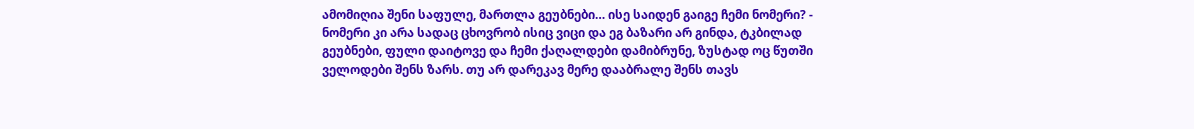ამომიღია შენი საფულე, მართლა გეუბნები… ისე საიდენ გაიგე ჩემი ნომერი? - ნომერი კი არა სადაც ცხოვრობ ისიც ვიცი და ეგ ბაზარი არ გინდა, ტკბილად გეუბნები, ფული დაიტოვე და ჩემი ქაღალდები დამიბრუნე, ზუსტად ოც წუთში ველოდები შენს ზარს. თუ არ დარეკავ მერე დააბრალე შენს თავს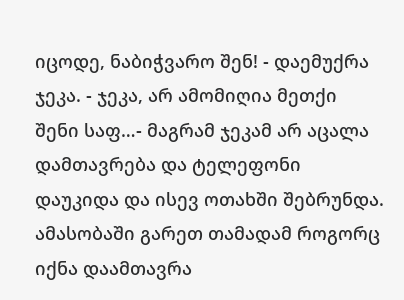იცოდე, ნაბიჭვარო შენ! - დაემუქრა ჯეკა. - ჯეკა, არ ამომიღია მეთქი შენი საფ…- მაგრამ ჯეკამ არ აცალა დამთავრება და ტელეფონი დაუკიდა და ისევ ოთახში შებრუნდა. ამასობაში გარეთ თამადამ როგორც იქნა დაამთავრა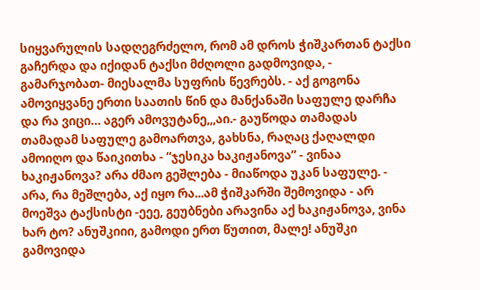სიყვარულის სადღეგრძელო, რომ ამ დროს ჭიშკართან ტაქსი გაჩერდა და იქიდან ტაქსი მძღოლი გადმოვიდა, - გამარჯობათ- მიესალმა სუფრის წევრებს. - აქ გოგონა ამოვიყვანე ერთი საათის წინ და მანქანაში საფულე დარჩა და რა ვიცი… აგერ ამოვუტანე,,,აი.- გაუწოდა თამადას თამადამ საფულე გამოართვა, გახსნა, რაღაც ქაღალდი ამოიღო და წაიკითხა - “ჯესიკა ხაკიჟანოვა” - ვინაა ხაკიჟანოვა? არა ძმაო გეშლება - მიაწოდა უკან საფულე. - არა, რა მეშლება, აქ იყო რა...ამ ჭიშკარში შემოვიდა - არ მოეშვა ტაქსისტი -ეეე, გეუბნები არავინა აქ ხაკიჟანოვა, ვინა ხარ ტო? ანუშკიიი, გამოდი ერთ წუთით, მალე! ანუშკი გამოვიდა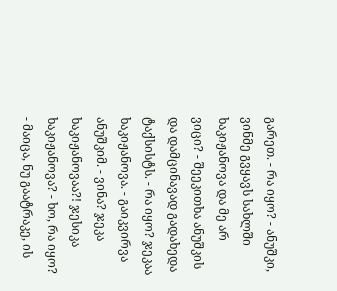გარეთ. - რა იყო? - ანუშკი, ვინმე გვყავს სახლში ხაკიჟანოვა და მე არ ვიცი? - შეეკითხა ანუშკის და დამცინავად გადახედა ტაქსისტს. - რა იყო? ჯეკაა ხაკიჟანოვა. - გაიკვირვა ანუშკიმ. - ვინა? ჯეკა ხაკიჟანოვაა?! ჯესიკა ხაკიჟანოვა? - ხო, რა იყო? - მაიცა, ნუ გაატრაკე, ის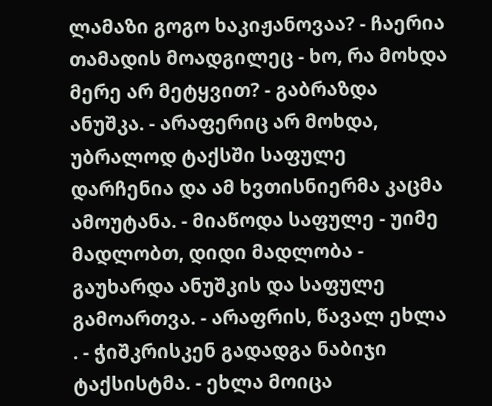ლამაზი გოგო ხაკიჟანოვაა? - ჩაერია თამადის მოადგილეც - ხო, რა მოხდა მერე არ მეტყვით? - გაბრაზდა ანუშკა. - არაფერიც არ მოხდა, უბრალოდ ტაქსში საფულე დარჩენია და ამ ხვთისნიერმა კაცმა ამოუტანა. - მიაწოდა საფულე - უიმე მადლობთ, დიდი მადლობა - გაუხარდა ანუშკის და საფულე გამოართვა. - არაფრის, წავალ ეხლა . - ჭიშკრისკენ გადადგა ნაბიჯი ტაქსისტმა. - ეხლა მოიცა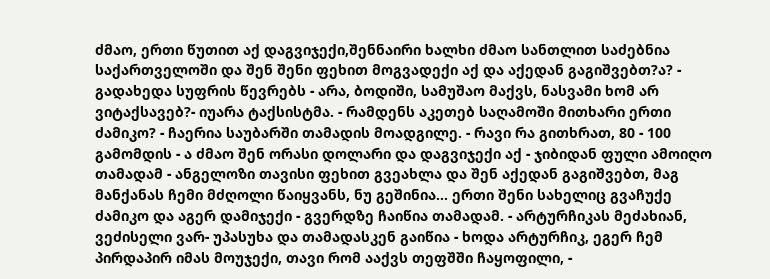ძმაო, ერთი წუთით აქ დაგვიჯექი,შენნაირი ხალხი ძმაო სანთლით საძებნია საქართველოში და შენ შენი ფეხით მოგვადექი აქ და აქედან გაგიშვებთ?ა? - გადახედა სუფრის წევრებს - არა, ბოდიში, სამუშაო მაქვს, ნასვამი ხომ არ ვიტაქსავებ?- იუარა ტაქსისტმა. - რამდენს აკეთებ საღამოში მითხარი ერთი ძამიკო? - ჩაერია საუბარში თამადის მოადგილე. - რავი რა გითხრათ, 80 - 100 გამომდის - ა ძმაო შენ ორასი დოლარი და დაგვიჯექი აქ - ჯიბიდან ფული ამოიღო თამადამ - ანგელოზი თავისი ფეხით გვეახლა და შენ აქედან გაგიშვებთ, მაგ მანქანას ჩემი მძღოლი წაიყვანს, ნუ გეშინია… ერთი შენი სახელიც გვაჩუქე ძამიკო და აგერ დამიჯექი - გვერდზე ჩაიწია თამადამ. - არტურჩიკას მეძახიან, ვეძისელი ვარ- უპასუხა და თამადასკენ გაიწია - ხოდა არტურჩიკ, ეგერ ჩემ პირდაპირ იმას მოუჯექი, თავი რომ ააქვს თეფშში ჩაყოფილი, -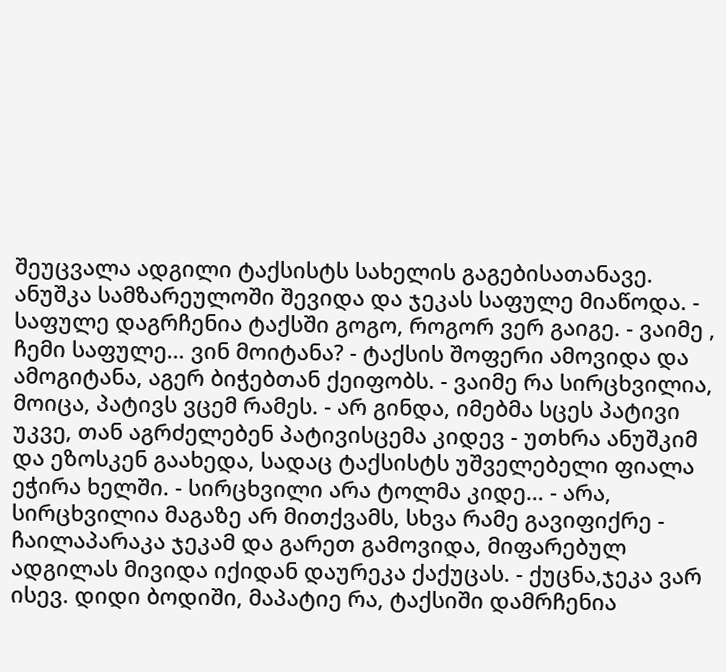შეუცვალა ადგილი ტაქსისტს სახელის გაგებისათანავე. ანუშკა სამზარეულოში შევიდა და ჯეკას საფულე მიაწოდა. - საფულე დაგრჩენია ტაქსში გოგო, როგორ ვერ გაიგე. - ვაიმე , ჩემი საფულე… ვინ მოიტანა? - ტაქსის შოფერი ამოვიდა და ამოგიტანა, აგერ ბიჭებთან ქეიფობს. - ვაიმე რა სირცხვილია, მოიცა, პატივს ვცემ რამეს. - არ გინდა, იმებმა სცეს პატივი უკვე, თან აგრძელებენ პატივისცემა კიდევ - უთხრა ანუშკიმ და ეზოსკენ გაახედა, სადაც ტაქსისტს უშველებელი ფიალა ეჭირა ხელში. - სირცხვილი არა ტოლმა კიდე… - არა, სირცხვილია მაგაზე არ მითქვამს, სხვა რამე გავიფიქრე - ჩაილაპარაკა ჯეკამ და გარეთ გამოვიდა, მიფარებულ ადგილას მივიდა იქიდან დაურეკა ქაქუცას. - ქუცნა,ჯეკა ვარ ისევ. დიდი ბოდიში, მაპატიე რა, ტაქსიში დამრჩენია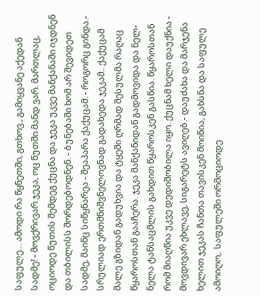საფულე… ამოდი რა წყნეთში, გთხოვ., გამიყვანე აქედან სადმე! - მოვქრივარ ჯეკა, ოც წუთში მანდ ვარ. მართლაც, ოციოდე წუთის შემდეგ ქუცნა და ჯეკა უკვე მანქანაში იჯდნენ და თბილისს შორდებოდნენ. - ბუნებაში ხომ არ შევიდეთ სადმე, მაინც სიწყნარეა - შეაპარა ქაქუცამ. - როგორც გინდა.- სრულიად ერთმნიშვნელოვნად გადახედა ჯეკამ.. ქაქუცამ მალე გზიდან გადუხვია და ტყეში ღრმად შესულმა რაღაც წყაროსთან გააჩერა. ჯეკა მანქანიდან გადმოვიდა და ნელ-ნელა ტანსაცმლის გახდით წყაროსკენ გასწია. წყაროსთან რომ მიაღწია უკვე დედიშობილა იყო. ქუცნამ ხელი დაუქნია - მოვდივარ ეხლავე, სიგარეტს ავიღებ.- დაუძახა და მარჯენა ხელით ჯეკას ჩანთა თავისკენ მოიწია, გახსნა და საფულე ამოიღო,. საფულეში ორმოციოდე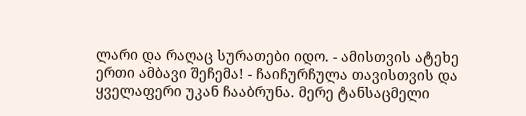ლარი და რაღაც სურათები იდო. - ამისთვის ატეხე ერთი ამბავი შეჩემა! - ჩაიჩურჩულა თავისთვის და ყველაფერი უკან ჩააბრუნა. მერე ტანსაცმელი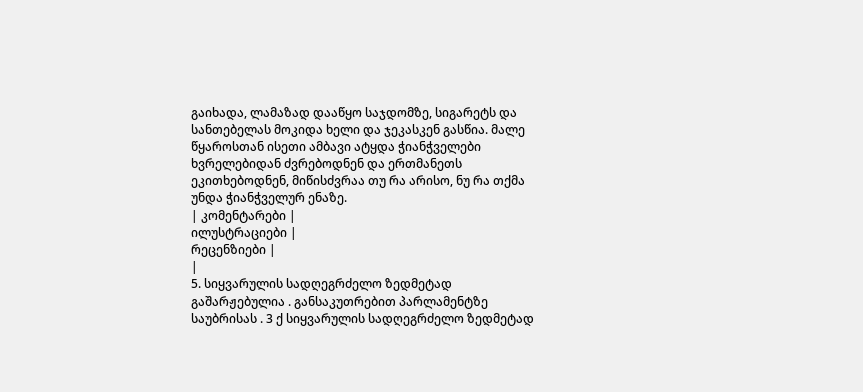გაიხადა, ლამაზად დააწყო საჯდომზე, სიგარეტს და სანთებელას მოკიდა ხელი და ჯეკასკენ გასწია. მალე წყაროსთან ისეთი ამბავი ატყდა ჭიანჭველები ხვრელებიდან ძვრებოდნენ და ერთმანეთს ეკითხებოდნენ, მიწისძვრაა თუ რა არისო, ნუ რა თქმა უნდა ჭიანჭველურ ენაზე.
| კომენტარები |
ილუსტრაციები |
რეცენზიები |
|
5. სიყვარულის სადღეგრძელო ზედმეტად გაშარჟებულია . განსაკუთრებით პარლამენტზე საუბრისას . 3 ქ სიყვარულის სადღეგრძელო ზედმეტად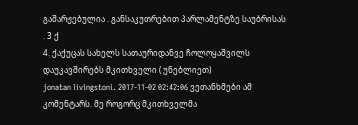გაშარჟებულია . განსაკუთრებით პარლამენტზე საუბრისას . 3 ქ
4. ქაქუცას სახელს სათაურიდანვე ჩოლოყაშვილს დაუკავშირებს მკითხველი ( უნებლიეთ)
jonatan livingstoni. 2017-11-02 02:42:06 ვეთანხმები ამ კომენტარს. მე როგორც მკითხველმა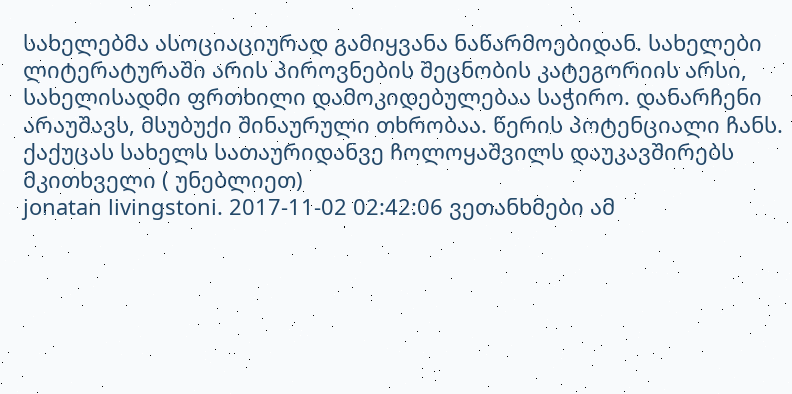სახელებმა ასოციაციურად გამიყვანა ნაწარმოებიდან. სახელები ლიტერატურაში არის პიროვნების შეცნობის კატეგორიის არსი, სახელისადმი ფრთხილი დამოკიდებულებაა საჭირო. დანარჩენი არაუშავს, მსუბუქი შინაურული თხრობაა. წერის პოტენციალი ჩანს.
ქაქუცას სახელს სათაურიდანვე ჩოლოყაშვილს დაუკავშირებს მკითხველი ( უნებლიეთ)
jonatan livingstoni. 2017-11-02 02:42:06 ვეთანხმები ამ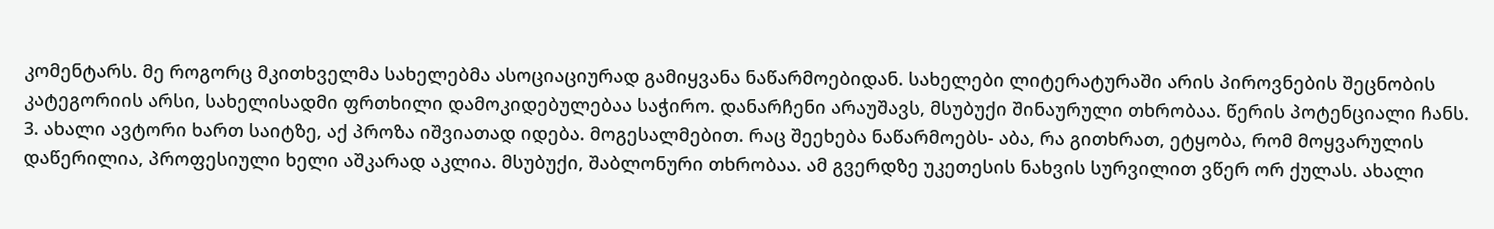კომენტარს. მე როგორც მკითხველმა სახელებმა ასოციაციურად გამიყვანა ნაწარმოებიდან. სახელები ლიტერატურაში არის პიროვნების შეცნობის კატეგორიის არსი, სახელისადმი ფრთხილი დამოკიდებულებაა საჭირო. დანარჩენი არაუშავს, მსუბუქი შინაურული თხრობაა. წერის პოტენციალი ჩანს.
3. ახალი ავტორი ხართ საიტზე, აქ პროზა იშვიათად იდება. მოგესალმებით. რაც შეეხება ნაწარმოებს- აბა, რა გითხრათ, ეტყობა, რომ მოყვარულის დაწერილია, პროფესიული ხელი აშკარად აკლია. მსუბუქი, შაბლონური თხრობაა. ამ გვერდზე უკეთესის ნახვის სურვილით ვწერ ორ ქულას. ახალი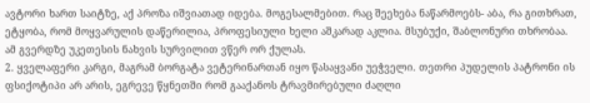ავტორი ხართ საიტზე, აქ პროზა იშვიათად იდება. მოგესალმებით. რაც შეეხება ნაწარმოებს- აბა, რა გითხრათ, ეტყობა, რომ მოყვარულის დაწერილია, პროფესიული ხელი აშკარად აკლია. მსუბუქი, შაბლონური თხრობაა. ამ გვერდზე უკეთესის ნახვის სურვილით ვწერ ორ ქულას.
2. ყველაფერი კარგი, მაგრამ ბორგატა ვეტერინართან იყო წასაყვანი უეჭველი. თეთრი პუდელის პატრონი ის ფსიქოტიპი არ არის, ეგრევე წყნეთში რომ გააქანოს ტრავმირებული ძაღლი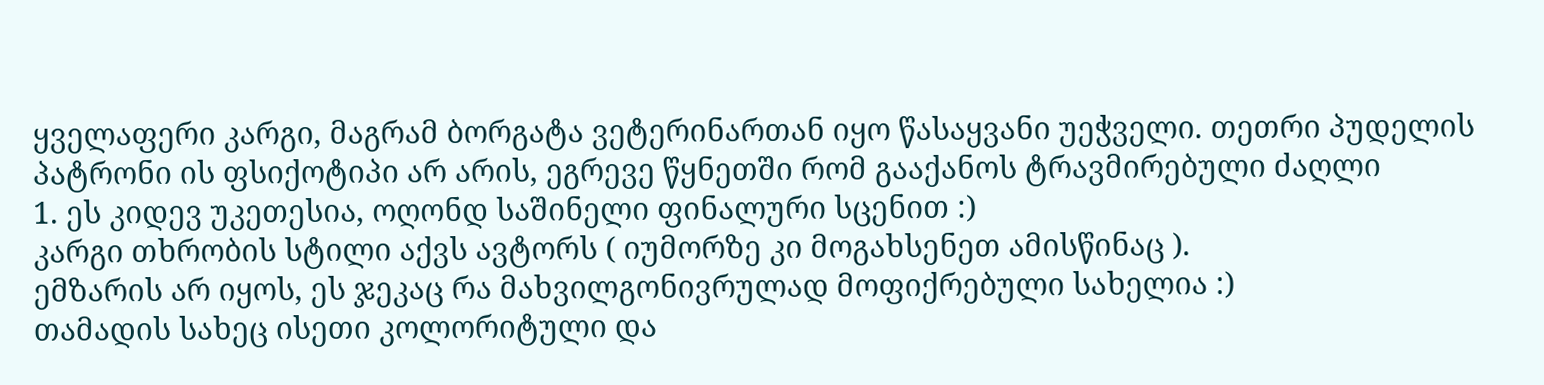ყველაფერი კარგი, მაგრამ ბორგატა ვეტერინართან იყო წასაყვანი უეჭველი. თეთრი პუდელის პატრონი ის ფსიქოტიპი არ არის, ეგრევე წყნეთში რომ გააქანოს ტრავმირებული ძაღლი
1. ეს კიდევ უკეთესია, ოღონდ საშინელი ფინალური სცენით :)
კარგი თხრობის სტილი აქვს ავტორს ( იუმორზე კი მოგახსენეთ ამისწინაც ).
ემზარის არ იყოს, ეს ჯეკაც რა მახვილგონივრულად მოფიქრებული სახელია :)
თამადის სახეც ისეთი კოლორიტული და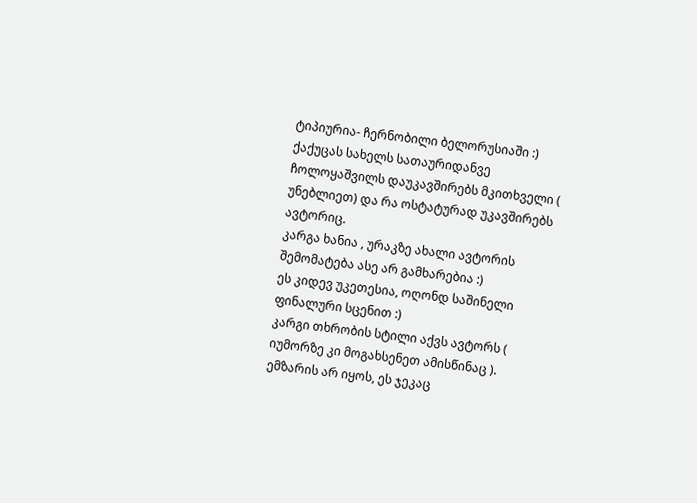ტიპიურია- ჩერნობილი ბელორუსიაში :)
ქაქუცას სახელს სათაურიდანვე ჩოლოყაშვილს დაუკავშირებს მკითხველი ( უნებლიეთ) და რა ოსტატურად უკავშირებს ავტორიც.
კარგა ხანია , ურაკზე ახალი ავტორის შემომატება ასე არ გამხარებია :)
ეს კიდევ უკეთესია, ოღონდ საშინელი ფინალური სცენით :)
კარგი თხრობის სტილი აქვს ავტორს ( იუმორზე კი მოგახსენეთ ამისწინაც ).
ემზარის არ იყოს, ეს ჯეკაც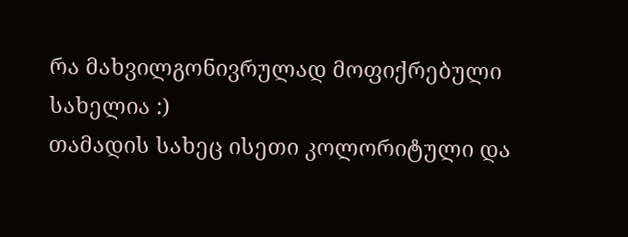რა მახვილგონივრულად მოფიქრებული სახელია :)
თამადის სახეც ისეთი კოლორიტული და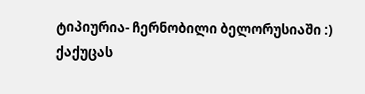ტიპიურია- ჩერნობილი ბელორუსიაში :)
ქაქუცას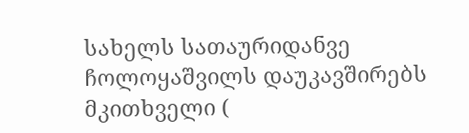სახელს სათაურიდანვე ჩოლოყაშვილს დაუკავშირებს მკითხველი (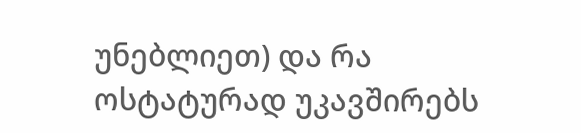უნებლიეთ) და რა ოსტატურად უკავშირებს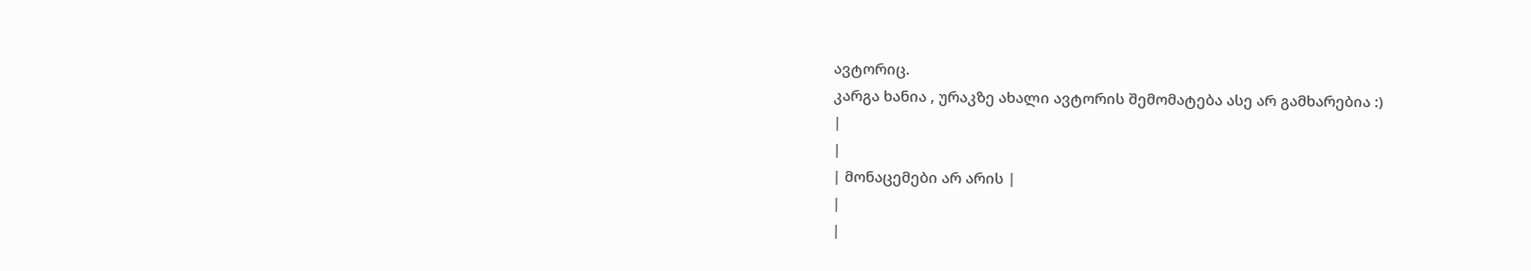ავტორიც.
კარგა ხანია , ურაკზე ახალი ავტორის შემომატება ასე არ გამხარებია :)
|
|
| მონაცემები არ არის |
|
|